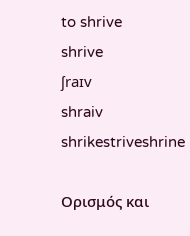to shrive
shrive
ʃraɪv
shraiv
shrikestriveshrine

Ορισμός και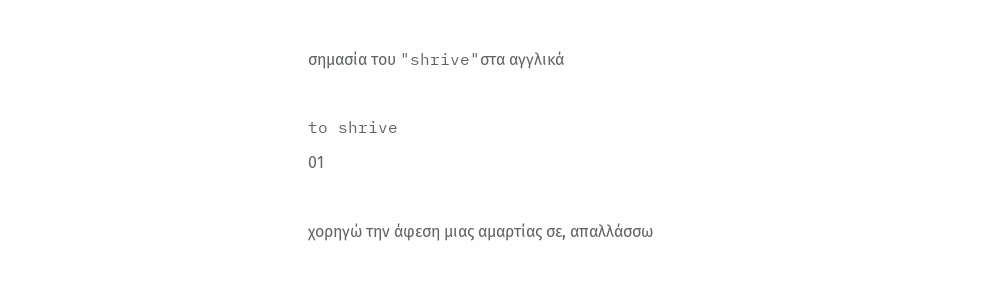σημασία του "shrive"στα αγγλικά

to shrive
01

χορηγώ την άφεση μιας αμαρτίας σε, απαλλάσσω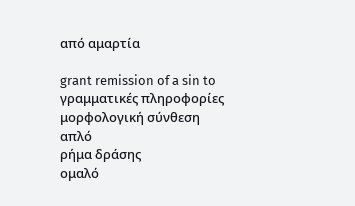από αμαρτία

grant remission of a sin to
γραμματικές πληροφορίες
μορφολογική σύνθεση
απλό
ρήμα δράσης
ομαλό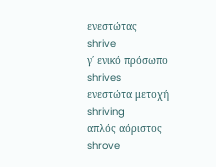ενεστώτας
shrive
γ΄ ενικό πρόσωπο
shrives
ενεστώτα μετοχή
shriving
απλός αόριστος
shrove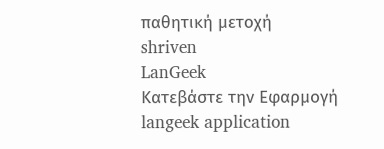παθητική μετοχή
shriven
LanGeek
Κατεβάστε την Εφαρμογή
langeek application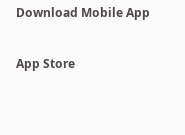Download Mobile App

App Store